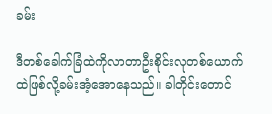ခမ်း

ဒီတစ်ခေါက်ခြံထဲကိုလာတာဦးစိုင်းလုတစ်ယောက်ထဲဖြစ်လို့ခမ်းအံ့အောနေသည်။ ခါတိုင်းတောင်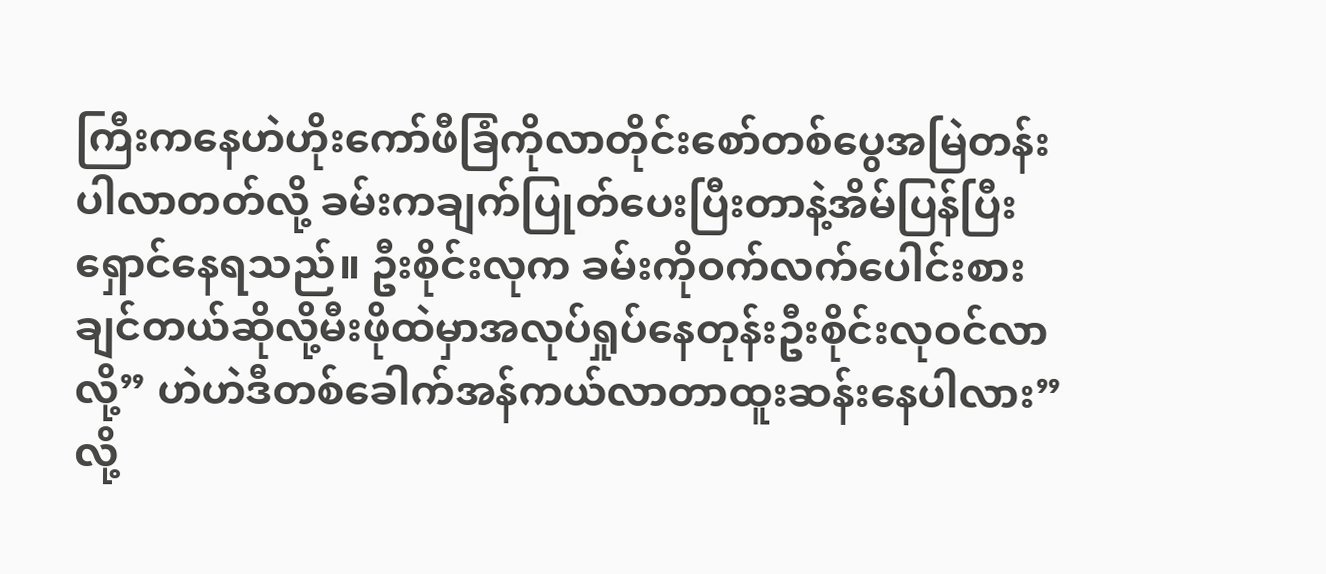ကြီးကနေဟဲဟိုးကော်ဖီခြံကိုလာတိုင်းစော်တစ်ပွေအမြဲတန်းပါလာတတ်လို့ ခမ်းကချက်ပြုတ်ပေးပြီးတာနဲ့အိမ်ပြန်ပြီးရှောင်နေရသည်။ ဦးစိုင်းလုက ခမ်းကိုဝက်လက်ပေါင်းစားချင်တယ်ဆိုလို့မီးဖိုထဲမှာအလုပ်ရှုပ်နေတုန်းဦးစိုင်းလုဝင်လာလို့” ဟဲဟဲဒီတစ်ခေါက်အန်ကယ်လာတာထူးဆန်းနေပါလား”လို့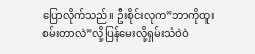ပြောလိုက်သည်။ ဦးစိုင်းလုက”ဘာကိုထူးစမ်းတာလဲ”လို့ပြန်မေးလို့ရှမ်းသံဝဲဝဲ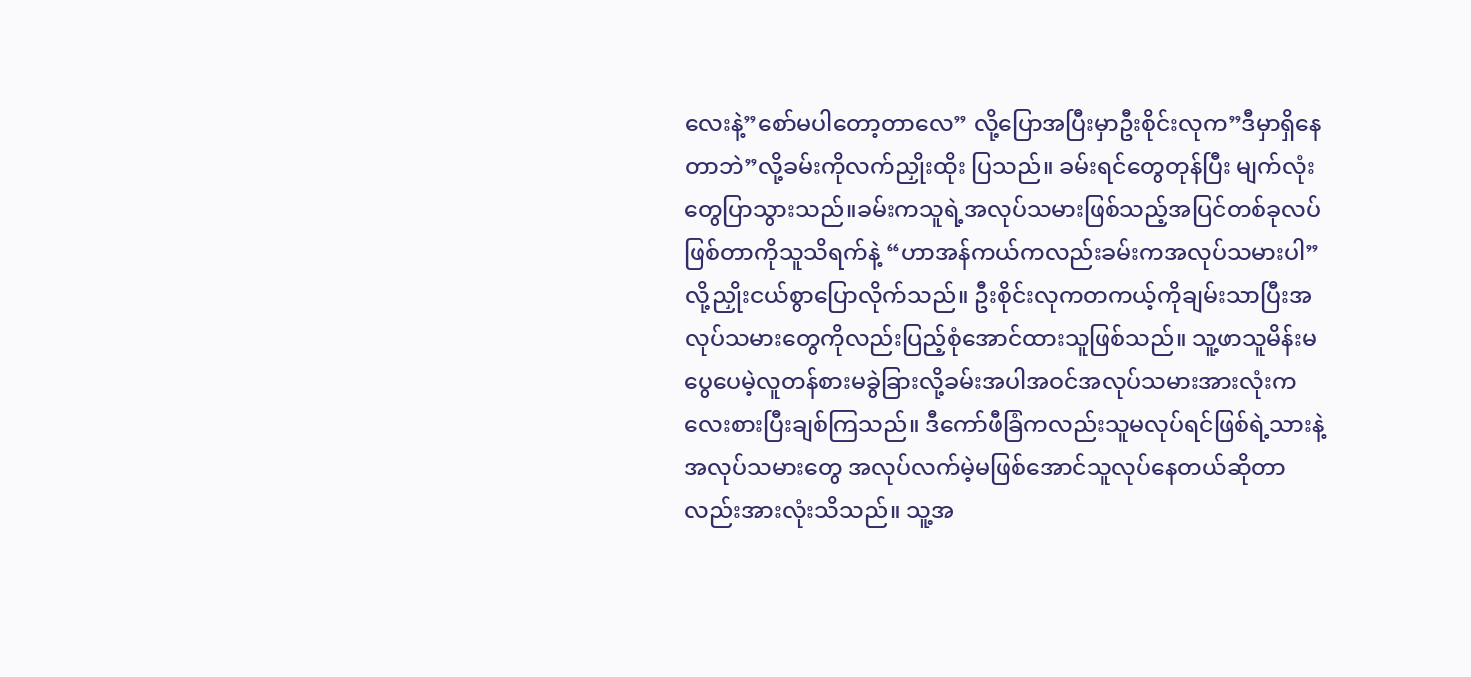လေးနဲ့”စော်မပါတော့တာလေ” လို့ပြောအပြီးမှာဦးစိုင်းလုက”ဒီမှာရှိနေတာဘဲ”လို့ခမ်းကိုလက်ညှိုးထိုး ပြသည်။ ခမ်းရင်တွေတုန်ပြီး မျက်လုံးတွေပြာသွားသည်။ခမ်းကသူရဲ့အလုပ်သမားဖြစ်သည့်အပြင်တစ်ခုလပ်ဖြစ်တာကိုသူသိရက်နဲ့ “ဟာအန်ကယ်ကလည်းခမ်းကအလုပ်သမားပါ”လို့ညှိုးငယ်စွာပြောလိုက်သည်။ ဦးစိုင်းလုကတကယ့်ကိုချမ်းသာပြီးအလုပ်သမားတွေကိုလည်းပြည့်စုံအောင်ထားသူဖြစ်သည်။ သူ့ဖာသူမိန်းမပွေပေမဲ့လူတန်စားမခွဲခြားလို့ခမ်းအပါအဝင်အလုပ်သမားအားလုံးကလေးစားပြီးချစ်ကြသည်။ ဒီကော်ဖီခြံကလည်းသူမလုပ်ရင်ဖြစ်ရဲ့သားနဲ့အလုပ်သမားတွေ အလုပ်လက်မဲ့မဖြစ်အောင်သူလုပ်နေတယ်ဆိုတာလည်းအားလုံးသိသည်။ သူ့အ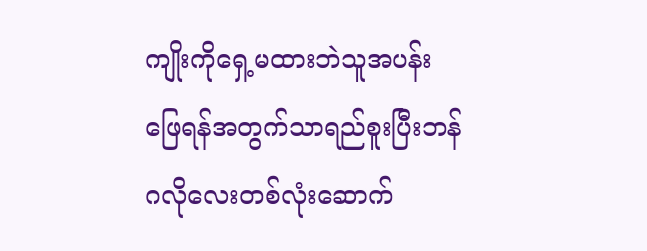ကျိုးကိုရှေ့မထားဘဲသူအပန်းဖြေရန်အတွက်သာရည်စူးပြီးဘန်ဂလိုလေးတစ်လုံးဆောက်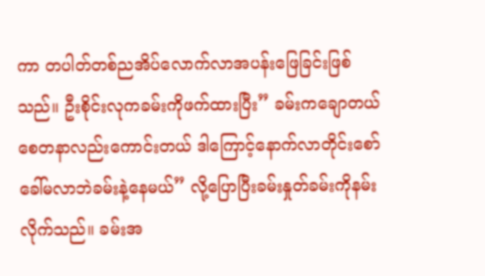ကာ တပါတ်တစ်ညအိပ်လောက်လာအပန်းဖြေခြင်းဖြစ်သည်။ ဦးစိုင်းလုကခမ်းကိုဖက်ထားပြီး” ခမ်းကချောတယ်စေတနာလည်းကောင်းတယ် ဒါကြောင့်နောက်လာတိုင်းစော်ခေါ်မလာဘဲခမ်းနဲ့နေမယ်” လို့ပြောပြီးခမ်းနှုတ်ခမ်းကိုနမ်းလိုက်သည်။ ခမ်းအ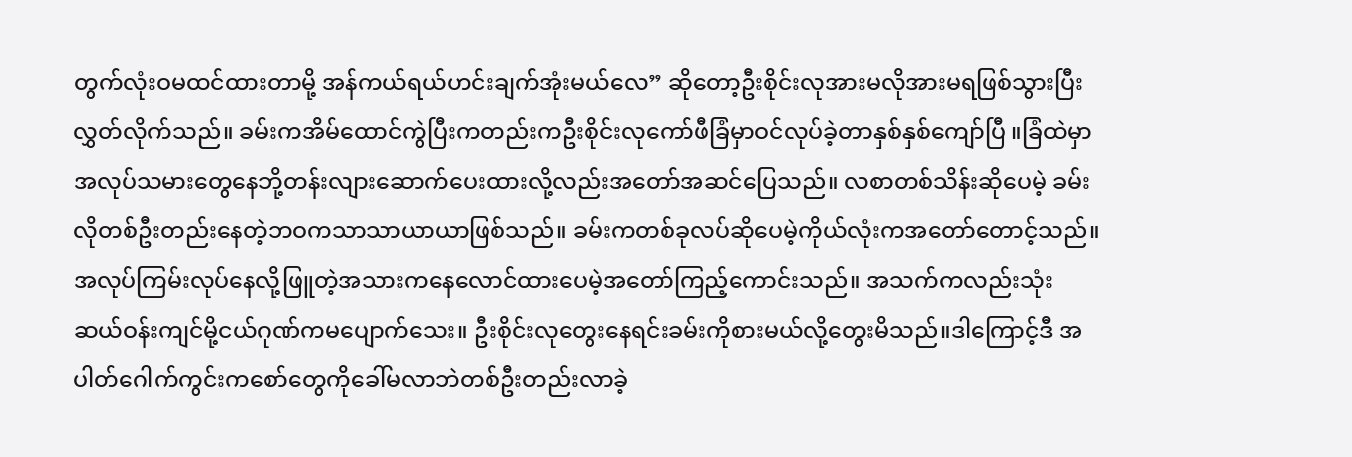တွက်လုံးဝမထင်ထားတာမို့ အန်ကယ်ရယ်ဟင်းချက်အုံးမယ်လေ” ဆိုတော့ဦးစိုင်းလုအားမလိုအားမရဖြစ်သွားပြီးလွှတ်လိုက်သည်။ ခမ်းကအိမ်ထောင်ကွဲပြီးကတည်းကဦးစိုင်းလုကော်ဖီခြံမှာဝင်လုပ်ခဲ့တာနှစ်နှစ်ကျော်ပြီ ။ခြံထဲမှာအလုပ်သမားတွေနေဘို့တန်းလျားဆောက်ပေးထားလို့လည်းအတော်အဆင်ပြေသည်။ လစာတစ်သိန်းဆိုပေမဲ့ ခမ်းလိုတစ်ဦးတည်းနေတဲ့ဘဝကသာသာယာယာဖြစ်သည်။ ခမ်းကတစ်ခုလပ်ဆိုပေမဲ့ကိုယ်လုံးကအတော်တောင့်သည်။ အလုပ်ကြမ်းလုပ်နေလို့ဖြူတဲ့အသားကနေလောင်ထားပေမဲ့အတော်ကြည့်ကောင်းသည်။ အသက်ကလည်းသုံးဆယ်ဝန်းကျင်မို့ငယ်ဂုဏ်ကမပျောက်သေး။ ဦးစိုင်းလုတွေးနေရင်းခမ်းကိုစားမယ်လို့တွေးမိသည်။ဒါကြောင့်ဒီ အပါတ်ဂေါက်ကွင်းကစော်တွေကိုခေါ်မလာဘဲတစ်ဦးတည်းလာခဲ့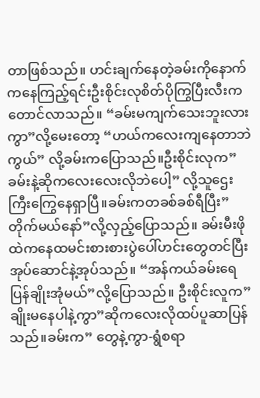တာဖြစ်သည်။ ဟင်းချက်နေတဲ့ခမ်းကိုနောက်ကနေကြည့်ရင်းဦးစိုင်းလုစိတ်ပိုကြွပြီးလီးကတောင်လာသည်။ “ခမ်းမကျက်သေးဘူးလားကွာ”လို့မေးတော့ “ဟယ်ကလေးကျနေတာဘဲကွယ်” လို့ခမ်းကပြောသည်။ဦးစိုင်းလုက”ခမ်းနဲ့ဆိုကလေးလေးလိုဘဲပေါ့” လို့သူဌေးကြီးကြွေနေရှာပြီ။ခမ်းကတခစ်ခစ်ရီပြီး” တိုက်မယ်နော်”လို့လှည့်ပြောသည်။ ခမ်းမီးဖိုထဲကနေထမင်းစားစားပွဲပေါ်ဟင်းတွေတင်ပြီးအုပ်ဆောင်နဲ့အုပ်သည်။ “အန်ကယ်ခမ်းရေပြန်ချိုးအုံမယ်”လို့ပြောသည်။ ဦးစိုင်းလူက”ချိုးမနေပါနဲ့ကွာ”ဆိုကလေးလိုထပ်ပူဆာပြန်သည်။ခမ်းက” တွေနဲ့ကွာ-ရွံစရာ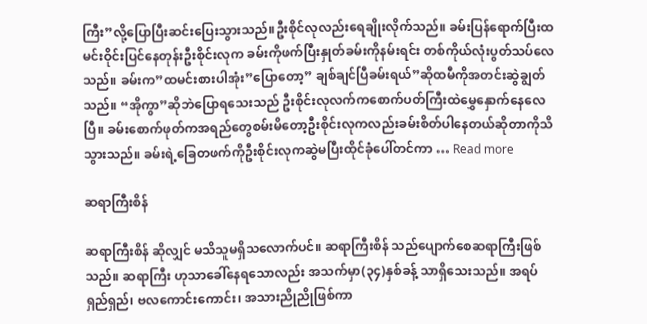ကြီး”လို့ပြောပြီးဆင်းပြေးသွားသည်။ဦးစိုင်လုလည်းရေချိုးလိုက်သည်။ ခမ်းပြန်ရောက်ပြီးထမင်းဝိုင်းပြင်နေတုန်းဦးစိုင်းလုက ခမ်းကိုဖက်ပြီးနှုတ်ခမ်းကိုနမ်းရင်း တစ်ကိုယ်လုံးပွတ်သပ်လေသည်။ ခမ်းက”ထမင်းစားပါအုံး”ပြောတော့” ချစ်ချင်ပြီခမ်းရယ်”ဆိုထမီကိုအတင်းဆွဲချွတ်သည်။ “အိုကွာ”ဆိုဘဲပြောရသေးသည် ဦးစိုင်းလုလက်ကစောက်ပတ်ကြီးထဲမွှေနှောက်နေလေပြီ။ ခမ်းစောက်ဖုတ်ကအရည်တွေစမ်းမိတော့ဦးစိုင်းလုကလည်းခမ်းစိတ်ပါနေတယ်ဆိုတာကိုသိသွားသည်။ ခမ်းရဲ့ခြေတဖက်ကိုဦးစိုင်းလုကဆွဲမပြီးထိုင်ခုံပေါ်တင်ကာ … Read more

ဆရာကြီးစိန်

ဆရာကြီးစိန် ဆိုလျှင် မသိသူမရှိသလောက်ပင်။ ဆရာကြီးစိန် သည်ပျောက်စေဆရာကြီးဖြစ်သည်။ ဆရာကြီး ဟုသာခေါ်နေရသောလည်း အသက်မှာ(၃၄)နှစ်ခန့် သာရှိသေးသည်။ အရပ်ရှည်ရှည်၊ ဗလကောင်းကောင်း၊ အသားညိုညိုဖြစ်ကာ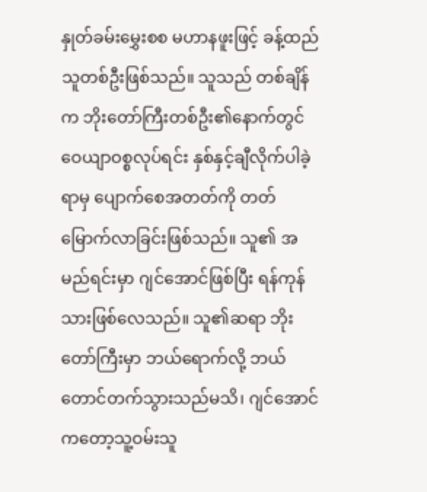နှုတ်ခမ်းမွှေးစစ မဟာနဖူးဖြင့် ခန့်ထည်သူတစ်ဦးဖြစ်သည်။ သူသည် တစ်ချိန်က ဘိုးတော်ကြီးတစ်ဦး၏နောက်တွင် ဝေယျာဝစ္စလုပ်ရင်း နှစ်နှင့်ချီလိုက်ပါခဲ့ရာမှ ပျောက်စေအတတ်ကို တတ်မြောက်လာခြင်းဖြစ်သည်။ သူ၏ အမည်ရင်းမှာ ဂျင်အောင်ဖြစ်ပြီး ရန်ကုန်သားဖြစ်လေသည်။ သူ၏ဆရာ ဘိုးတော်ကြီးမှာ ဘယ်ရောက်လို့ ဘယ်တောင်တက်သွားသည်မသိ၊ ဂျင်အောင် ကတော့သူ့ဝမ်းသူ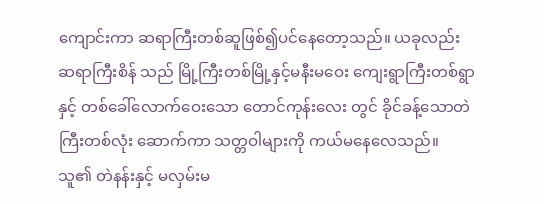ကျောင်းကာ ဆရာကြီးတစ်ဆူဖြစ်၍ပင်နေတော့သည်။ ယခုလည်း ဆရာကြီးစိန် သည် မြို့ကြီးတစ်မြို့နှင့်မနီးမဝေး ကျေးရွာကြီးတစ်ရွာနှင့် တစ်ခေါ်လောက်ဝေးသော တောင်ကုန်းလေး တွင် ခိုင်ခန့်သောတဲကြီးတစ်လုံး ဆောက်ကာ သတ္တဝါများကို ကယ်မနေလေသည်။ သူ၏ တဲနန်းနှင့် မလှမ်းမ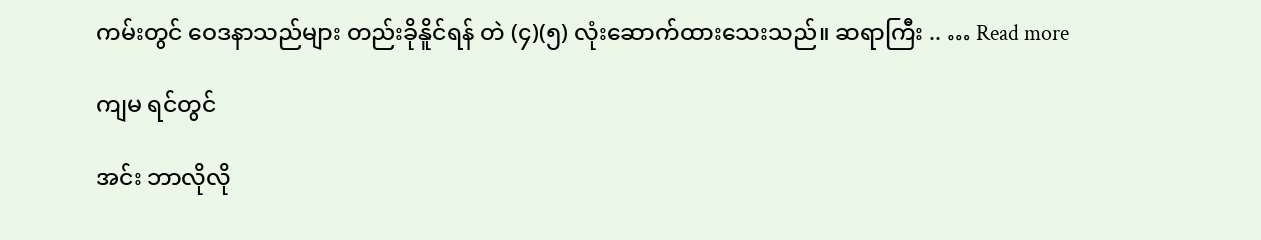ကမ်းတွင် ဝေဒနာသည်များ တည်းခိုနိူင်ရန် တဲ (၄)(၅) လုံးဆောက်ထားသေးသည်။ ဆရာကြီး .. … Read more

ကျမ ရင်တွင်

အင်း ဘာလိုလို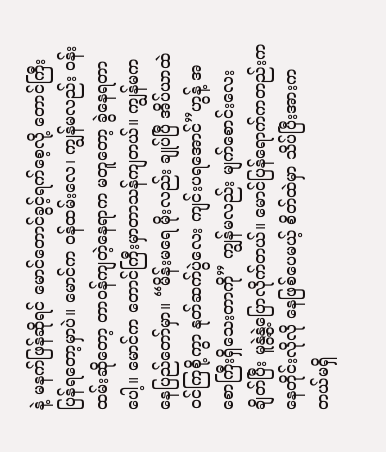နဲ့ မနက်ဖြန်ဆိုရင် မောင်တောင်ခွင့်ရက်စေ့လို့ တောင်ကြီး ပြန်ရတော့မှာပဲ။ မောင်က ဝန်ထမ်းလေ၊ ကျွန်မလည်း ဝန်းထမ်းဆိုတော့ တာဝန်ကျတဲ့နေရာက မတူတော့ ခွဲနေရတာပေါ့။ မောင်က တောင်ကြီးမှာတာသန်ကျတယ်။ ကျွန်မက နေပြည်တော်မှာ။ “မိန်းမရေ မိုးလည်း ချုပ်ပြီ အိပ်ယာထဲဝင်ကြစို့ကွာ နုတ်ဆက်ပွဲလေး ကျင်းပရအောင်”ဟွန့် အစောကြီးရှိသေးတာကို” ကျွန်မလည်း မျက်စောင်းလေး ချိတ်ပြီး မူနွဲ့နွဲ့ပြောလိုက်တယ်။ မောင်ပြန်ရောက်ကတည်းက နေတိုင်းလိုလို နေဖြစ်ပေမယ့် စိတ်ထဲမှာ သိပ်ပြီးအားကတယ်မရှိ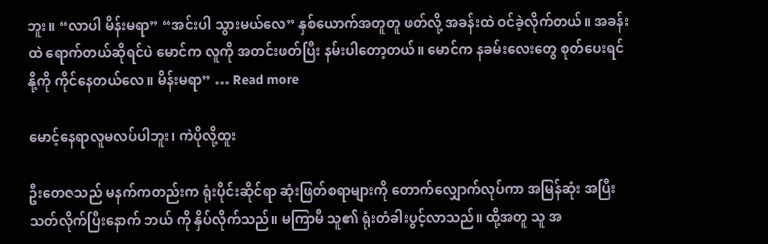ဘူး။ “လာပါ မိန်းမရာ” “အင်းပါ သွားမယ်လေ” နှစ်ယောက်အတူတူ ဖတ်လို့ အခန်းထဲ ဝင်ခဲ့လိုက်တယ်။ အခန်းထဲ ရောက်တယ်ဆိုရင်ပဲ မောင်က လူကို အတင်းဖတ်ပြီး နမ်းပါတော့တယ်။ မောင်က နခမ်းလေးတွေ စုတ်ပေးရင် နို့ကို ကိုင်နေတယ်လေ။ မိန်းမရာ” … Read more

မောင့်နေရာလူမလပ်ပါဘူး၊ ကဲပိုလို့ထူး

ဦးတေဇသည် မနက်ကတည်းက ရုံးပိုင်းဆိုင်ရာ ဆုံးဖြတ်စရာများကို တောက်လျှောက်လုပ်ကာ အမြန်ဆုံး အပြီးသတ်လိုက်ပြီးနောက် ဘယ် ကို နှိပ်လိုက်သည်။ မကြာမီ သူ၏ ရုံးတံခါးပွင့်လာသည်။ ထို့အတူ သူ အ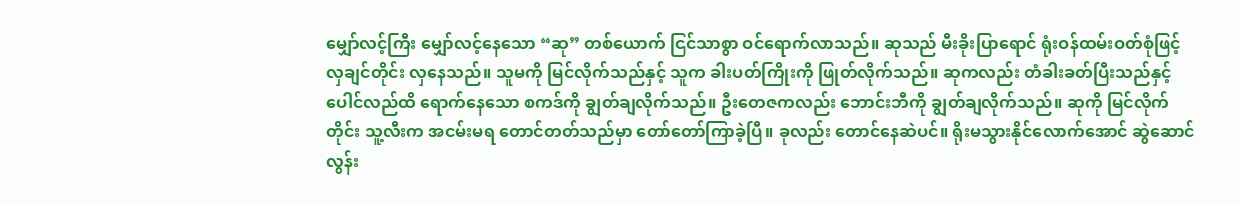မျှော်လင့်ကြီး မျှော်လင့်နေသော “ဆု” တစ်ယောက် ငြင်သာစွာ ဝင်ရောက်လာသည်။ ဆုသည် မီးခိုးပြာရောင် ရုံးဝန်ထမ်းဝတ်စုံဖြင့် လှချင်တိုင်း လှနေသည်။ သူမကို မြင်လိုက်သည်နှင့် သူက ခါးပတ်ကြိုးကို ဖြုတ်လိုက်သည်။ ဆုကလည်း တံခါးခတ်ပြီးသည်နှင့် ပေါင်လည်ထိ ရောက်နေသော စကဒ်ကို ချွတ်ချလိုက်သည်။ ဦးတေဇကလည်း ဘောင်းဘီကို ချွတ်ချလိုက်သည်။ ဆုကို မြင်လိုက်တိုင်း သူ့လီးက အငမ်းမရ တောင်တတ်သည်မှာ တော်တော်ကြာခဲ့ပြီ။ ခုလည်း တောင်နေဆဲပင်။ ရိုးမသွားနိုင်လောက်အောင် ဆွဲဆောင်လွန်း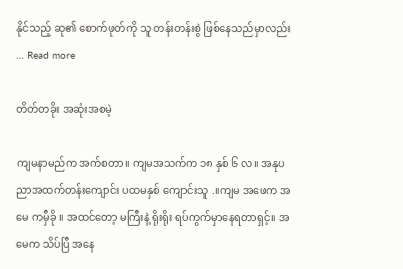နိုင်သည့် ဆု၏ စောက်ဖုတ်ကို သူ တန်းတန်းစွဲ ဖြစ်နေသည်မှာလည်း … Read more

တိတ်တခိုး အဆုံးအစမဲ့

ကျမနာမည်က အက်စတာ။ ကျမအသက်က ၁၈ နှစ် ၆ လ။ အနုပညာအထက်တန်းကျောင်း ပထမနှစ် ကျောင်းသူ .။ကျမ အဖေက အမေ ကမှီခို ။ အထင်တော့ မကြီးနဲ့ ရိုးရိုး ရပ်ကွက်မှာနေရတာရှင့်။ အမေက သိပ်ပြီ အနေ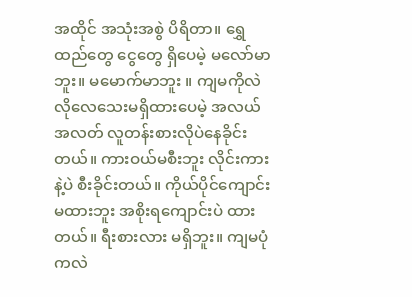အထိုင် အသုံးအစွဲ ပိရိတာ။ ရွှေထည်တွေ ငွေတွေ ရှိပေမဲ့ မလော်မာဘူး။ မမောက်မာဘူး ။ ကျမကိုလဲ လိုလေသေးမရှိထားပေမဲ့ အလယ်အလတ် လူတန်းစားလိုပဲနေခိုင်းတယ်။ ကားဝယ်မစီးဘူး လိုင်းကားနဲ့ပဲ စီးခိုင်းတယ်။ ကိုယ်ပိုင်ကျောင်းမထားဘူး အစိုးရကျောင်းပဲ ထားတယ်။ ရီးစားလား မရှိဘူး။ ကျမပုံကလဲ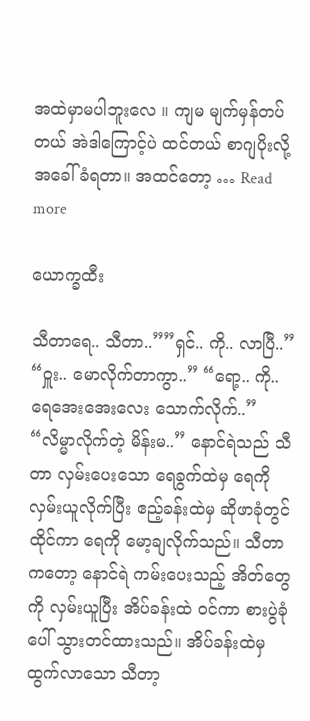အထဲမှာမပါဘူးလေ ။ ကျမ မျက်မှန်တပ်တယ် အဲဒါကြောင့်ပဲ ထင်တယ် စာဂျပိုးလို့ အခေါ်ခံရတာ။ အထင်တော့ … Read more

ယောက္ခထီး

သီတာရေ.. သီတာ..””ရှင်.. ကို.. လာပြီ..” “ဝှူး.. မောလိုက်တာကွာ..” “ရော့.. ကို.. ရေအေးအေးလေး သောက်လိုက်..” “လိမ္မာလိုက်တဲ့ မိန်းမ..” နောင်ရဲသည် သီတာ လှမ်းပေးသော ရေခွက်ထဲမှ ရေကို လှမ်းယူလိုက်ပြီး ဧည့်ခန်းထဲမှ ဆိုဖာခုံတွင် ထိုင်ကာ ရေကို မော့ချလိုက်သည်။ သီတာကတော့ နောင်ရဲ ကမ်းပေးသည့် အိတ်တွေကို လှမ်းယူပြီး အိပ်ခန်းထဲ ဝင်ကာ စားပွဲခုံပေါ် သွားတင်ထားသည်။ အိပ်ခန်းထဲမှ ထွက်လာသော သီတာ့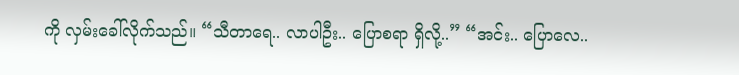ကို လှမ်းခေါ်လိုက်သည်။ “သီတာရေ.. လာပါဦး.. ပြောစရာ ရှိလို့..” “အင်း.. ပြောလေ..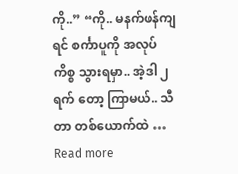ကို..” “ကို.. မနက်ဖန်ကျရင် စင်္ကာပူကို အလုပ်ကိစ္စ သွားရမှာ.. အဲ့ဒါ ၂ ရက် တော့ ကြာမယ်.. သီတာ တစ်ယောက်ထဲ … Read more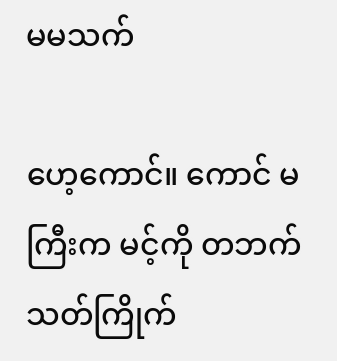မမသက်

ဟေ့ကောင်။ ကောင် မကြီးက မင့်ကို တဘက်သတ်ကြိုက်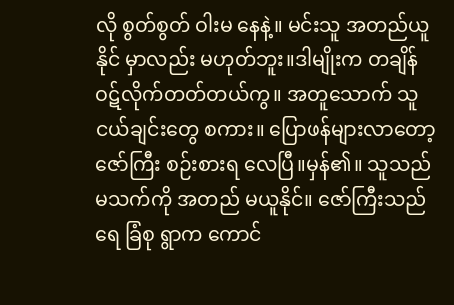လို စွတ်စွတ် ဝါးမ နေနဲ့။ မင်းသူ အတည်ယူနိုင် မှာလည်း မဟုတ်ဘူး။ဒါမျိုးက တချိန် ဝဋ်လိုက်တတ်တယ်ကွ။ အတူသောက် သူငယ်ချင်းတွေ စကား။ ပြောဖန်များလာတော့ ဇော်ကြီး စဉ်းစားရ လေပြီ။မှန်၏။ သူသည် မသက်ကို အတည် မယူနိုင်။ ဇော်ကြီးသည် ရေ ခြံစု ရွာက ကောင်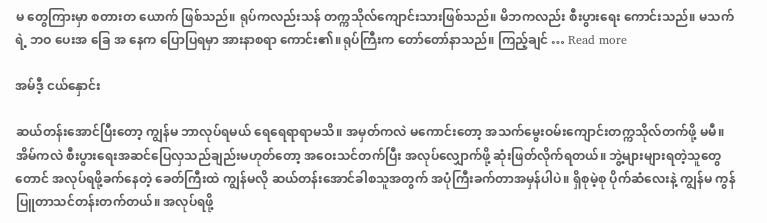မ တွေကြားမှာ စတားတ ယောက် ဖြစ်သည်။ ရုပ်ကလည်းသန် တက္ကသိုလ်ကျောင်းသားဖြစ်သည်။ မိဘကလည်း စီးပွားရေး ကောင်းသည်။ မသက် ရဲ့ ဘဝ ပေးအ ခြေ အ နေက ပြောပြရမှာ အားနာစရာ ကောင်း၏။ရုပ်ကြီးက တော်တော်နာသည်။ ကြည့်ချင် … Read more

အမ်ဒီ့ ငယ်နှောင်း

ဆယ်တန်းအောင်ပြီးတော့ ကျွန်မ ဘာလုပ်ရမယ် ရေရေရာရာမသိ။ အမှတ်ကလဲ မကောင်းတော့ အသက်မွေးဝမ်းကျောင်းတက္ကသိုလ်တက်ဖို့ မမီ။ အိမ်ကလဲ စီးပွားရေးအဆင်ပြေလှသည်ချည်းမဟုတ်တော့ အဝေးသင်တက်ပြီး အလုပ်လျှောက်ဖို့ ဆုံးဖြတ်လိုက်ရတယ်။ ဘွဲ့များများရတဲ့သူတွေတောင် အလုပ်ရဖို့ခက်နေတဲ့ ခေတ်ကြီးထဲ ကျွန်မလို ဆယ်တန်းအောင်ခါစသူအတွက် အပုံကြီးခက်တာအမှန်ပါပဲ။ ရှိစုမဲ့စု ပိုက်ဆံလေးနဲ့ ကျွန်မ ကွန်ပြူတာသင်တန်းတက်တယ်။ အလုပ်ရဖို့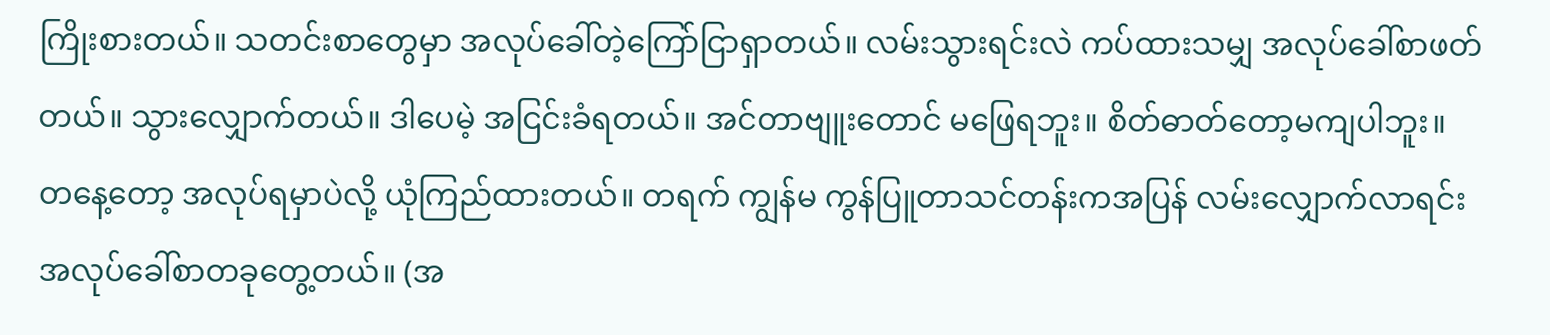ကြိုးစားတယ်။ သတင်းစာတွေမှာ အလုပ်ခေါ်တဲ့ကြော်ငြာရှာတယ်။ လမ်းသွားရင်းလဲ ကပ်ထားသမျှ အလုပ်ခေါ်စာဖတ်တယ်။ သွားလျှောက်တယ်။ ဒါပေမဲ့ အငြင်းခံရတယ်။ အင်တာဗျူးတောင် မဖြေရဘူး။ စိတ်ဓာတ်တော့မကျပါဘူး။ တနေ့တော့ အလုပ်ရမှာပဲလို့ ယုံကြည်ထားတယ်။ တရက် ကျွန်မ ကွန်ပြူတာသင်တန်းကအပြန် လမ်းလျှောက်လာရင်း အလုပ်ခေါ်စာတခုတွေ့တယ်။ (အ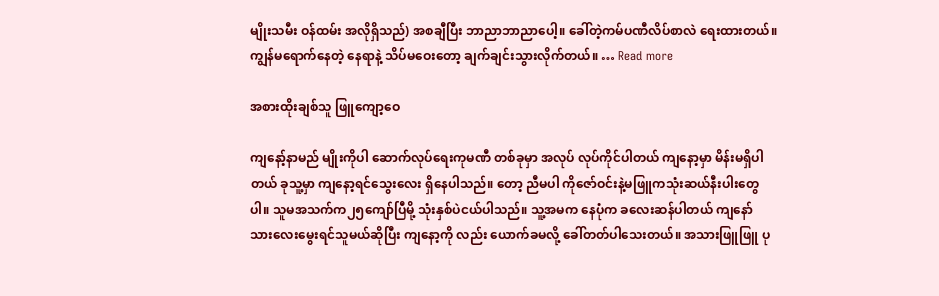မျိုးသမီး ဝန်ထမ်း အလိုရှိသည်) အစချီပြီး ဘာညာဘာညာပေါ့။ ခေါ်တဲ့ကမ်ပဏီလိပ်စာလဲ ရေးထားတယ်။ ကျွန်မရောက်နေတဲ့ နေရာနဲ့ သိပ်မဝေးတော့ ချက်ချင်းသွားလိုက်တယ်။ … Read more

အစားထိုးချစ်သူ ဖြူကျော့ဝေ

ကျနော့်နာမည် မျိုးကိုပါ ဆောက်လုပ်ရေးကုမဏီ တစ်ခုမှာ အလုပ် လုပ်ကိုင်ပါတယ် ကျနော့မှာ မိန်းမရှိပါတယ် ခုသူ့မှာ ကျနော့ရင်သွေးလေး ရှိနေပါသည်။ တော့ ညီမပါ ကိုဇော်ဝင်းနဲ့မဖြူကသုံးဆယ်နီးပါးတွေပါ။ သူမအသက်က၂၅ကျော်ပြီမို့ သုံးနှစ်ပဲငယ်ပါသည်။ သူ့အမက နေပုံက ခလေးဆန်ပါတယ် ကျနော် သားလေးမွေးရင်သူမယ်ဆိုပြီး ကျနော့ကို လည်း ယောက်ခမလို့ ခေါ်တတ်ပါသေးတယ်။ အသားဖြူဖြူ ပု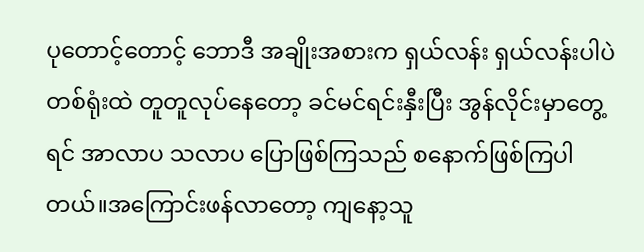ပုတောင့်တောင့် ဘောဒီ အချိုးအစားက ရှယ်လန်း ရှယ်လန်းပါပဲ တစ်ရုံးထဲ တူတူလုပ်နေတော့ ခင်မင်ရင်းနှီးပြီး အွန်လိုင်းမှာတွေ့ရင် အာလာပ သလာပ ပြောဖြစ်ကြသည် စနောက်ဖြစ်ကြပါတယ်။အကြောင်းဖန်လာတော့ ကျနော့သူ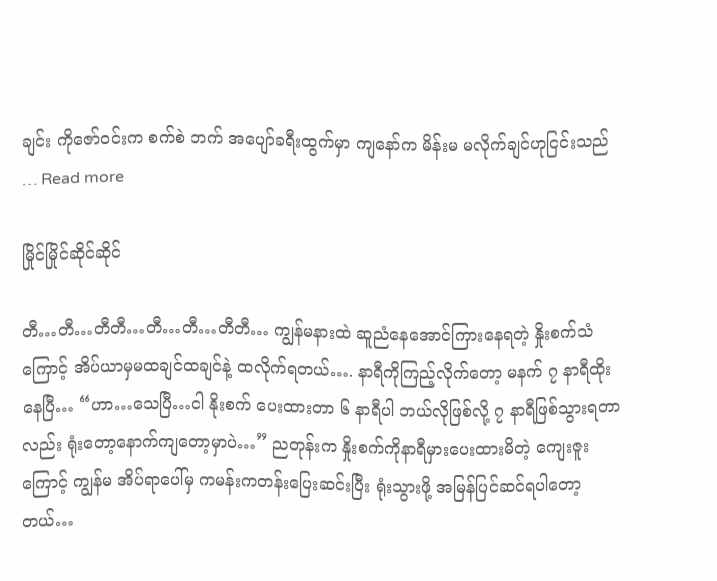ချင်း ကိုဇော်ဝင်းက စက်စဲ ဘက် အပျော်ခရီးထွက်မှာ ကျနော်က မိန်းမ မလိုက်ချင်ဟုငြင်းသည် … Read more

မြိုင်မြိုင်ဆိုင်ဆိုင်

တီ…တီ…တီတီ…တီ…တီ…တီတီ… ကျွန်မနားထဲ ဆူညံနေအောင်ကြားနေရတဲ့ နှိုးစက်သံကြောင့် အိပ်ယာမှမထချင်ထချင်နဲ့ ထလိုက်ရတယ်…. နာရီကိုကြည့်လိုက်တော့ မနက် ၇ နာရီထိုးနေပြီ… “ဟာ…သေပြီ…ငါ နိုးစက် ပေးထားတာ ၆ နာရီပါ ဘယ်လိုဖြစ်လို့ ၇ နာရီဖြစ်သွားရတာလည်း ရုံးတော့နောက်ကျတော့မှာပဲ…” ညတုန်းက နှိုးစက်ကိုနာရီမှားပေးထားမိတဲ့ ကျေးဇူးကြောင့် ကျွန်မ အိပ်ရာပေါ်မှ ကမန်းကတန်းပြေးဆင်းပြီး ရုံးသွားဖို့ အမြန်ပြင်ဆင်ရပါတော့တယ်…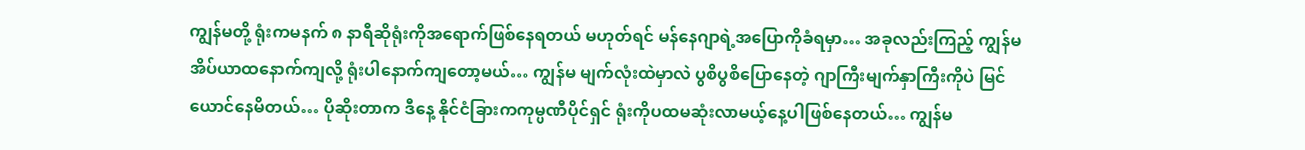ကျွန်မတို့ ရုံးကမနက် ၈ နာရီဆိုရုံးကိုအရောက်ဖြစ်နေရတယ် မဟုတ်ရင် မန်နေဂျာရဲ့အပြောကိုခံရမှာ… အခုလည်းကြည့် ကျွန်မအိပ်ယာထနောက်ကျလို့ ရုံးပါနောက်ကျတော့မယ်… ကျွန်မ မျက်လုံးထဲမှာလဲ ပွစိပွစိပြောနေတဲ့ ဂျာကြီးမျက်နှာကြီးကိုပဲ မြင်ယောင်နေမိတယ်… ပိုဆိုးတာက ဒီနေ့ နိုင်ငံခြားကကုမ္ပဏီပိုင်ရှင် ရုံးကိုပထမဆုံးလာမယ့်နေ့ပါဖြစ်နေတယ်… ကျွန်မ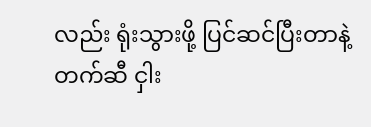လည်း ရုံးသွားဖို့ ပြင်ဆင်ပြီးတာနဲ့ တက်ဆီ ငှါး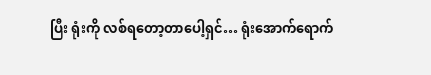ပြီး ရုံးကို လစ်ရတော့တာပေါ့ရှင်… ရုံးအောက်ရောက်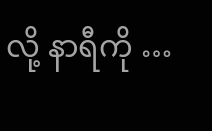လို့ နာရီကို …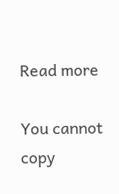Read more

You cannot copy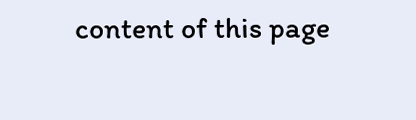content of this page